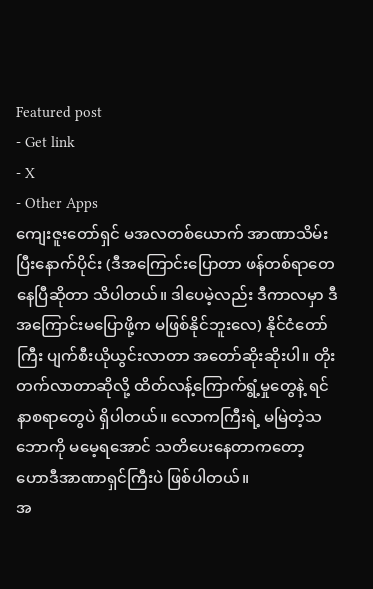Featured post
- Get link
- X
- Other Apps
ကျေးဇူးတော်ရှင် မအလတစ်ယောက် အာဏာသိမ်းပြီးနောက်ပိုင်း (ဒီအကြောင်းပြောတာ ဖန်တစ်ရာတေနေပြီဆိုတာ သိပါတယ်။ ဒါပေမဲ့လည်း ဒီကာလမှာ ဒီအကြောင်းမပြောဖို့က မဖြစ်နိုင်ဘူးလေ) နိုင်ငံတော်ကြီး ပျက်စီးယိုယွင်းလာတာ အတော်ဆိုးဆိုးပါ။ တိုးတက်လာတာဆိုလို့ ထိတ်လန့်ကြောက်ရွံ့မှုတွေနဲ့ ရင်နာစရာတွေပဲ ရှိပါတယ်။ လောကကြီးရဲ့ မမြဲတဲ့သဘောကို မမေ့ရအောင် သတိပေးနေတာကတော့ ဟောဒီအာဏာရှင်ကြီးပဲ ဖြစ်ပါတယ်။
အ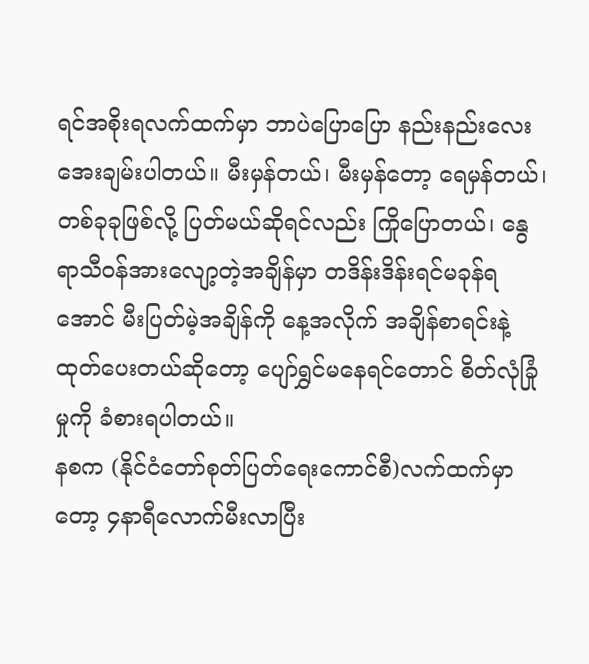ရင်အစိုးရလက်ထက်မှာ ဘာပဲပြောပြော နည်းနည်းလေး အေးချမ်းပါတယ်။ မီးမှန်တယ်၊ မီးမှန်တော့ ရေမှန်တယ်၊ တစ်ခုခုဖြစ်လို့ ပြတ်မယ်ဆိုရင်လည်း ကြိုပြောတယ်၊ နွေရာသီဝန်အားလျော့တဲ့အချိန်မှာ တဒိန်းဒိန်းရင်မခုန်ရအောင် မီးပြတ်မဲ့အချိန်ကို နေ့အလိုက် အချိန်စာရင်းနဲ့ ထုတ်ပေးတယ်ဆိုတော့ ပျော်ရွှင်မနေရင်တောင် စိတ်လုံခြုံမှုကို ခံစားရပါတယ်။
နစက (နိုင်ငံတော်စုတ်ပြတ်ရေးကောင်စီ)လက်ထက်မှာတော့ ၄နာရီလောက်မီးလာပြီး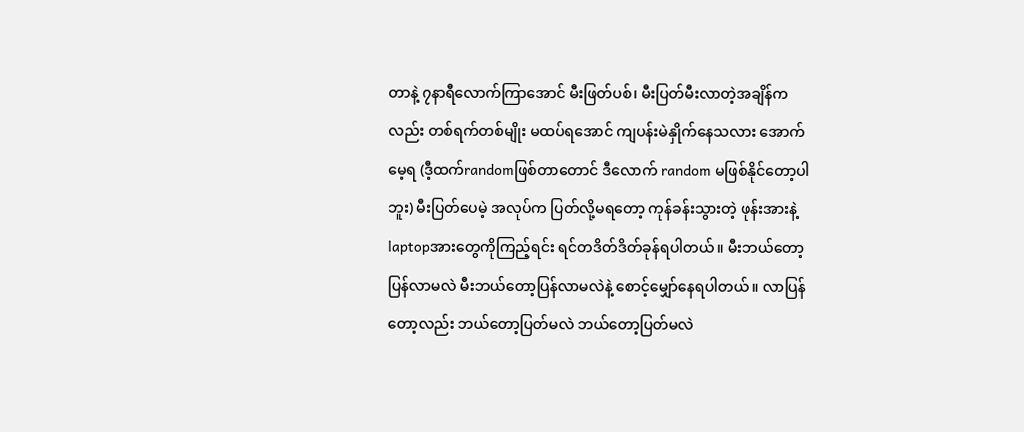တာနဲ့ ၇နာရီလောက်ကြာအောင် မီးဖြတ်ပစ်၊ မီးပြတ်မီးလာတဲ့အချိန်ကလည်း တစ်ရက်တစ်မျိုး မထပ်ရအောင် ကျပန်းမဲနှိုက်နေသလား အောက်မေ့ရ (ဒီ့ထက်randomဖြစ်တာတောင် ဒီလောက် random မဖြစ်နိုင်တော့ပါဘူး) မီးပြတ်ပေမဲ့ အလုပ်က ပြတ်လို့မရတော့ ကုန်ခန်းသွားတဲ့ ဖုန်းအားနဲ့ laptopအားတွေကိုကြည့်ရင်း ရင်တဒိတ်ဒိတ်ခုန်ရပါတယ်။ မီးဘယ်တော့ပြန်လာမလဲ မီးဘယ်တော့ပြန်လာမလဲနဲ့ စောင့်မျှော်နေရပါတယ်။ လာပြန်တော့လည်း ဘယ်တော့ပြတ်မလဲ ဘယ်တော့ပြတ်မလဲ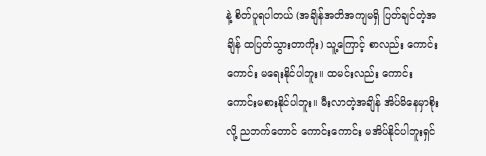နဲ့ စိတ်ပူရပါတယ် (အချိန်အတိအကျမရှိ ပြတ်ချင်တဲ့အချိန် ထပြတ်သွားတာကိုး) သူ့ကြောင့် စာလည်း ကောင်းကောင်း မရေးနိုင်ပါဘူး။ ထမင်းလည်း ကောင်းကောင်းမစားနိုင်ပါဘူး။ မီးလာတဲ့အချိန် အိပ်မိနေမှာစိုးလို့ ညဘက်တောင် ကောင်းကောင်း မအိပ်နိုင်ပါဘူးရှင်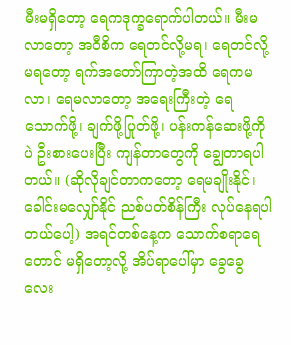မီးမရှိတော့ ရေကဒုက္ခရောက်ပါတယ်။ မီးမလာတော့ အဝီစိက ရေတင်လို့မရ၊ ရေတင်လို့မရတော့ ရက်အတော်ကြာတဲ့အထိ ရေကမလာ၊ ရေမလာတော့ အရေးကြီးတဲ့ ရေသောက်ဖို့၊ ချက်ဖို့ပြုတ်ဖို့၊ ပန်းကန်ဆေးဖို့ကိုပဲ ဦးစားပေးပြီး ကျန်တာတွေကို ချွေတာရပါတယ်။ (ဆိုလိုချင်တာကတော့ ရေမချိုးနိုင်၊ ခေါင်းမလျှော်နိုင် ညစ်ပတ်စိန်ကြီး လုပ်နေရပါတယ်ပေါ့) အရင်တစ်နေ့က သောက်စရာရေတောင် မရှိတော့လို့ အိပ်ရာပေါ်မှာ ခွေခွေလေး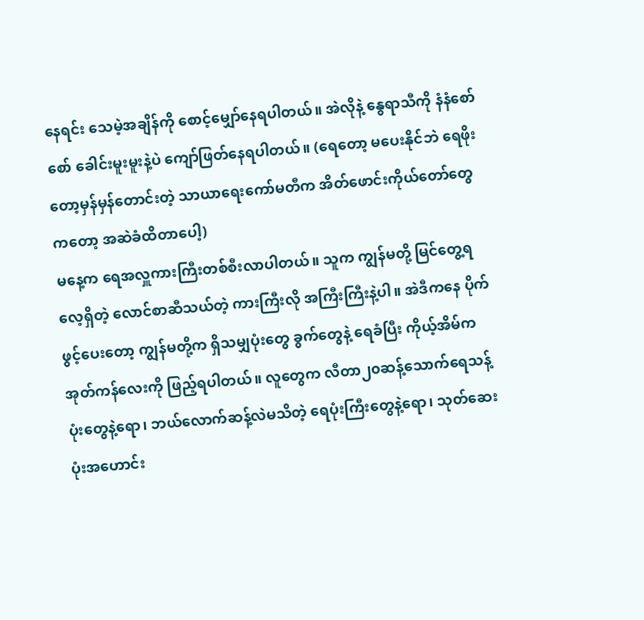နေရင်း သေမဲ့အချိန်ကို စောင့်မျှော်နေရပါတယ်။ အဲလိုနဲ့ နွေရာသီကို နံနံစော်စော် ခေါင်းမူးမူးနဲ့ပဲ ကျော်ဖြတ်နေရပါတယ်။ (ရေတော့ မပေးနိုင်ဘဲ ရေဖိုးတော့မှန်မှန်တောင်းတဲ့ သာယာရေးကော်မတီက အိတ်ဖောင်းကိုယ်တော်တွေကတော့ အဆဲခံထိတာပေါ့)
မနေ့က ရေအလှူကားကြီးတစ်စီးလာပါတယ်။ သူက ကျွန်မတို့ မြင်တွေ့ရလေ့ရှိတဲ့ လောင်စာဆီသယ်တဲ့ ကားကြီးလို အကြီးကြီးနဲ့ပါ။ အဲဒီကနေ ပိုက်ဖွင့်ပေးတော့ ကျွန်မတို့က ရှိသမျှပုံးတွေ ခွက်တွေနဲ့ ရေခံပြီး ကိုယ့်အိမ်က အုတ်ကန်လေးကို ဖြည့်ရပါတယ်။ လူတွေက လီတာ၂၀ဆန့်သောက်ရေသန့်ပုံးတွေနဲ့ရော၊ ဘယ်လောက်ဆန့်လဲမသိတဲ့ ရေပုံးကြီးတွေနဲ့ရော၊ သုတ်ဆေးပုံးအဟောင်း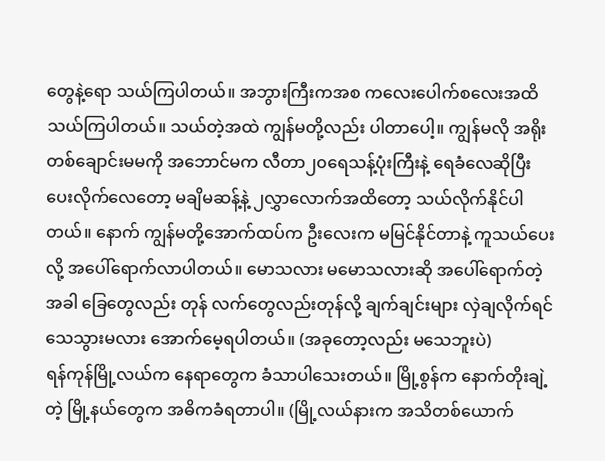တွေနဲ့ရော သယ်ကြပါတယ်။ အဘွားကြီးကအစ ကလေးပေါက်စလေးအထိ သယ်ကြပါတယ်။ သယ်တဲ့အထဲ ကျွန်မတို့လည်း ပါတာပေါ့။ ကျွန်မလို အရိုးတစ်ချောင်းမမကို အဘောင်မက လီတာ၂၀ရေသန့်ပုံးကြီးနဲ့ ရေခံလေဆိုပြီး ပေးလိုက်လေတော့ မချိမဆန့်နဲ့ ၂လွှာလောက်အထိတော့ သယ်လိုက်နိုင်ပါတယ်။ နောက် ကျွန်မတို့အောက်ထပ်က ဦးလေးက မမြင်နိုင်တာနဲ့ ကူသယ်ပေးလို့ အပေါ်ရောက်လာပါတယ်။ မောသလား မမောသလားဆို အပေါ်ရောက်တဲ့အခါ ခြေတွေလည်း တုန် လက်တွေလည်းတုန်လို့ ချက်ချင်းများ လှဲချလိုက်ရင် သေသွားမလား အောက်မေ့ရပါတယ်။ (အခုတော့လည်း မသေဘူးပဲ)
ရန်ကုန်မြို့လယ်က နေရာတွေက ခံသာပါသေးတယ်။ မြို့စွန်က နောက်တိုးချဲ့တဲ့ မြို့နယ်တွေက အဓိကခံရတာပါ။ (မြို့လယ်နားက အသိတစ်ယောက်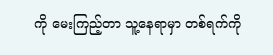ကို မေးကြည့်တာ သူ့နေရာမှာ တစ်ရက်ကို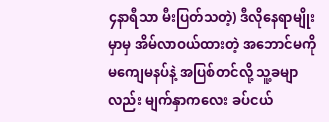၄နာရီသာ မီးပြတ်သတဲ့) ဒီလိုနေရာမျိုးမှာမှ အိမ်လာဝယ်ထားတဲ့ အဘောင်မကို မကျေမနပ်နဲ့ အပြစ်တင်လို့ သူ့ခမျာလည်း မျက်နှာကလေး ခပ်ငယ်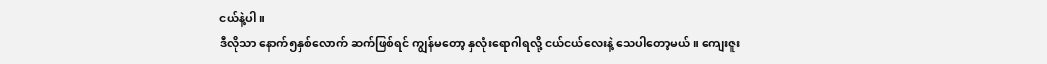ငယ်နဲ့ပါ။
ဒီလိုသာ နောက်၅နှစ်လောက် ဆက်ဖြစ်ရင် ကျွန်မတော့ နှလုံးရောဂါရလို့ ငယ်ငယ်လေးနဲ့ သေပါတော့မယ်။ ကျေးဇူး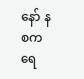နော် နစကရေ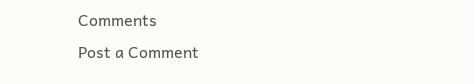Comments
Post a Comment